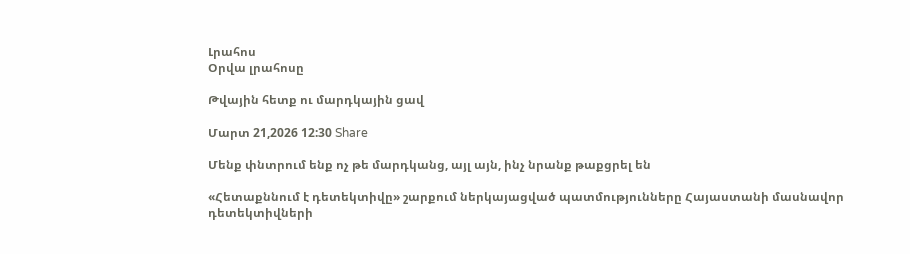Լրահոս
Օրվա լրահոսը

Թվային հետք ու մարդկային ցավ

Մարտ 21,2026 12:30 Share

Մենք փնտրում ենք ոչ թե մարդկանց, այլ այն, ինչ նրանք թաքցրել են

«Հետաքննում է դետեկտիվը» շարքում ներկայացված պատմությունները Հայաստանի մասնավոր դետեկտիվների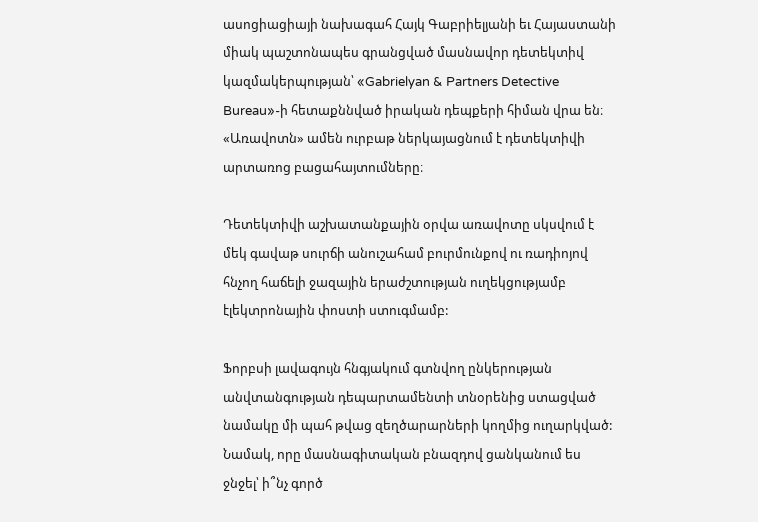ասոցիացիայի նախագահ Հայկ Գաբրիելյանի եւ Հայաստանի միակ պաշտոնապես գրանցված մասնավոր դետեկտիվ կազմակերպության՝ «Gabrielyan & Partners Detective Bureau»-ի հետաքննված իրական դեպքերի հիման վրա են։ «Առավոտն» ամեն ուրբաթ ներկայացնում է դետեկտիվի արտառոց բացահայտումները։

Դետեկտիվի աշխատանքային օրվա առավոտը սկսվում է մեկ գավաթ սուրճի անուշահամ բուրմունքով ու ռադիոյով հնչող հաճելի ջազային երաժշտության ուղեկցությամբ էլեկտրոնային փոստի ստուգմամբ:

Ֆորբսի լավագույն հնգյակում գտնվող ընկերության անվտանգության դեպարտամենտի տնօրենից ստացված նամակը մի պահ թվաց զեղծարարների կողմից ուղարկված: Նամակ, որը մասնագիտական բնազդով ցանկանում ես ջնջել՝ ի՞նչ գործ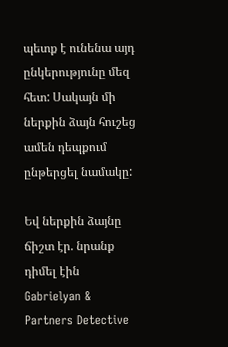պետք է ունենա այդ ընկերությունը մեզ հետ: Սակայն մի ներքին ձայն հուշեց ամեն դեպքում ընթերցել նամակը:

Եվ ներքին ձայնը ճիշտ էր. նրանք դիմել էին Gabrielyan & Partners Detective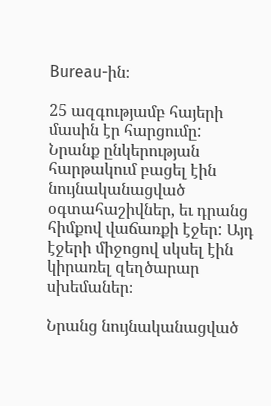Bureau-ին։

25 ազգությամբ հայերի մասին էր հարցումը: Նրանք ընկերության հարթակում բացել էին նույնականացված օգտահաշիվներ, եւ դրանց հիմքով վաճառքի էջեր: Այդ էջերի միջոցով սկսել էին կիրառել զեղծարար սխեմաներ։

Նրանց նույնականացված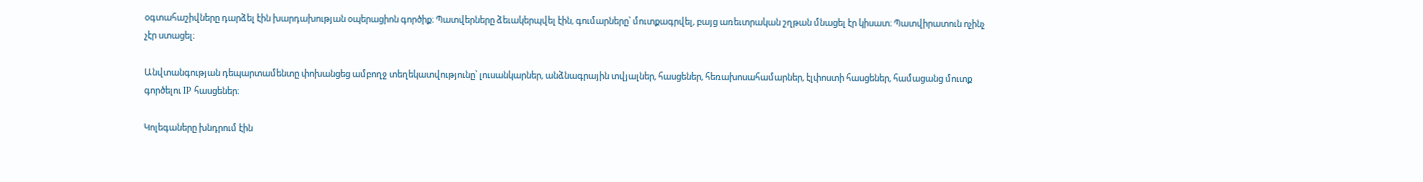օգտահաշիվները դարձել էին խարդախության օպերացիոն գործիք։ Պատվերները ձեւակերպվել էին, գումարները՝ մուտքագրվել, բայց առեւտրական շղթան մնացել էր կիսատ։ Պատվիրատուն ոչինչ չէր ստացել։

Անվտանգության դեպարտամենտը փոխանցեց ամբողջ տեղեկատվությունը՝ լուսանկարներ, անձնագրային տվյալներ, հասցեներ, հեռախոսահամարներ, էլփոստի հասցեներ, համացանց մուտք գործելու IP հասցեներ։

Կոլեգաները խնդրում էին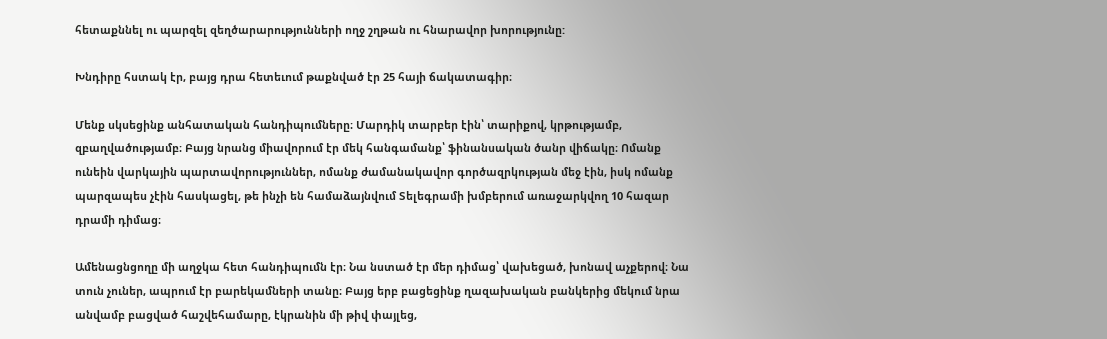հետաքննել ու պարզել զեղծարարությունների ողջ շղթան ու հնարավոր խորությունը:

Խնդիրը հստակ էր, բայց դրա հետեւում թաքնված էր 25 հայի ճակատագիր։

Մենք սկսեցինք անհատական հանդիպումները։ Մարդիկ տարբեր էին՝ տարիքով, կրթությամբ, զբաղվածությամբ։ Բայց նրանց միավորում էր մեկ հանգամանք՝ ֆինանսական ծանր վիճակը։ Ոմանք ունեին վարկային պարտավորություններ, ոմանք ժամանակավոր գործազրկության մեջ էին, իսկ ոմանք պարզապես չէին հասկացել, թե ինչի են համաձայնվում Տելեգրամի խմբերում առաջարկվող 10 հազար դրամի դիմաց։

Ամենացնցողը մի աղջկա հետ հանդիպումն էր։ Նա նստած էր մեր դիմաց՝ վախեցած, խոնավ աչքերով։ Նա տուն չուներ, ապրում էր բարեկամների տանը։ Բայց երբ բացեցինք ղազախական բանկերից մեկում նրա անվամբ բացված հաշվեհամարը, էկրանին մի թիվ փայլեց,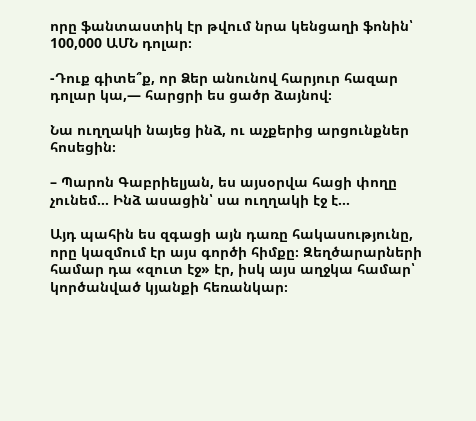որը ֆանտաստիկ էր թվում նրա կենցաղի ֆոնին՝ 100,000 ԱՄՆ դոլար։

-Դուք գիտե՞ք, որ Ձեր անունով հարյուր հազար դոլար կա,— հարցրի ես ցածր ձայնով։

Նա ուղղակի նայեց ինձ, ու աչքերից արցունքներ հոսեցին։

– Պարոն Գաբրիելյան, ես այսօրվա հացի փողը չունեմ… Ինձ ասացին՝ սա ուղղակի էջ է…

Այդ պահին ես զգացի այն դառը հակասությունը, որը կազմում էր այս գործի հիմքը։ Զեղծարարների համար դա «զուտ էջ» էր, իսկ այս աղջկա համար՝ կործանված կյանքի հեռանկար։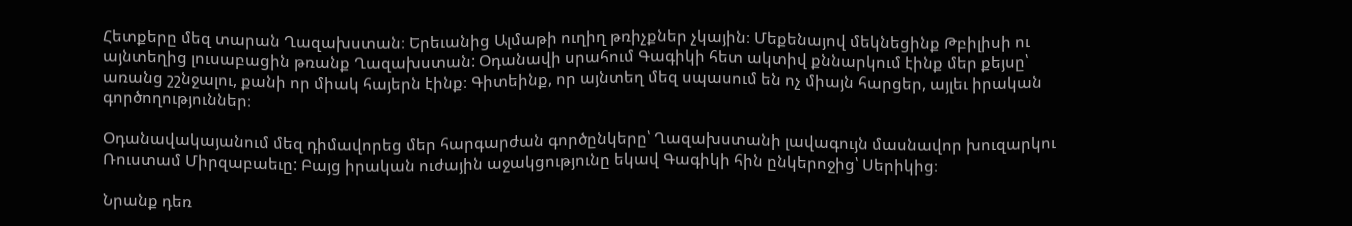Հետքերը մեզ տարան Ղազախստան։ Երեւանից Ալմաթի ուղիղ թռիչքներ չկային։ Մեքենայով մեկնեցինք Թբիլիսի ու այնտեղից լուսաբացին թռանք Ղազախստան: Օդանավի սրահում Գագիկի հետ ակտիվ քննարկում էինք մեր քեյսը՝ առանց շշնջալու, քանի որ միակ հայերն էինք։ Գիտեինք, որ այնտեղ մեզ սպասում են ոչ միայն հարցեր, այլեւ իրական գործողություններ։

Օդանավակայանում մեզ դիմավորեց մեր հարգարժան գործընկերը՝ Ղազախստանի լավագույն մասնավոր խուզարկու Ռուստամ Միրզաբաեւը: Բայց իրական ուժային աջակցությունը եկավ Գագիկի հին ընկերոջից՝ Սերիկից։

Նրանք դեռ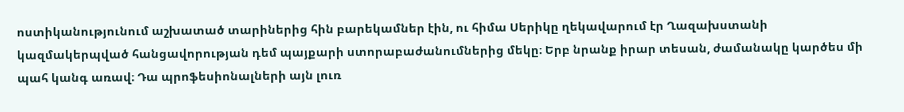ոստիկանությունում աշխատած տարիներից հին բարեկամներ էին, ու հիմա Սերիկը ղեկավարում էր Ղազախստանի կազմակերպված հանցավորության դեմ պայքարի ստորաբաժանումներից մեկը։ Երբ նրանք իրար տեսան, ժամանակը կարծես մի պահ կանգ առավ։ Դա պրոֆեսիոնալների այն լուռ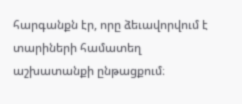հարգանքն էր, որը ձեւավորվում է տարիների համատեղ աշխատանքի ընթացքում։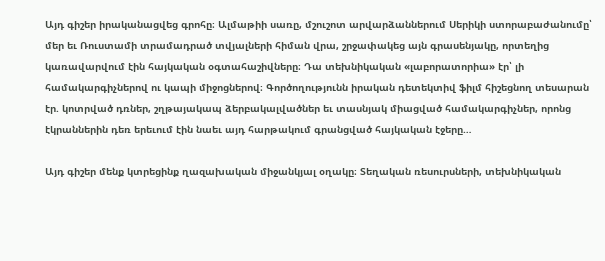Այդ գիշեր իրականացվեց գրոհը։ Ալմաթիի սառը, մշուշոտ արվարձաններում Սերիկի ստորաբաժանումը՝ մեր եւ Ռուստամի տրամադրած տվյալների հիման վրա, շրջափակեց այն գրասենյակը, որտեղից կառավարվում էին հայկական օգտահաշիվները։ Դա տեխնիկական «լաբորատորիա» էր՝ լի համակարգիչներով ու կապի միջոցներով։ Գործողությունն իրական դետեկտիվ ֆիլմ հիշեցնող տեսարան էր. կոտրված դռներ, շղթայակապ ձերբակալվածներ եւ տասնյակ միացված համակարգիչներ, որոնց էկրաններին դեռ երեւում էին նաեւ այդ հարթակում գրանցված հայկական էջերը…

Այդ գիշեր մենք կտրեցինք ղազախական միջանկյալ օղակը։ Տեղական ռեսուրսների, տեխնիկական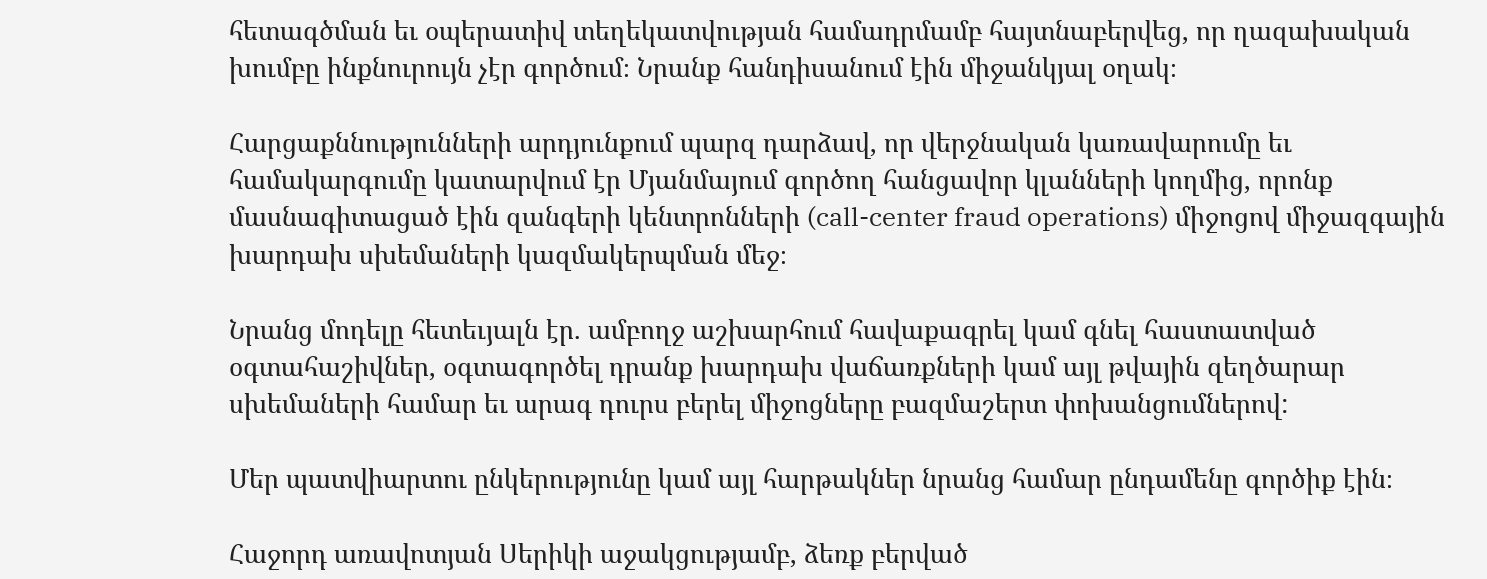հետագծման եւ օպերատիվ տեղեկատվության համադրմամբ հայտնաբերվեց, որ ղազախական խումբը ինքնուրույն չէր գործում։ Նրանք հանդիսանում էին միջանկյալ օղակ։

Հարցաքննությունների արդյունքում պարզ դարձավ, որ վերջնական կառավարումը եւ համակարգումը կատարվում էր Մյանմայում գործող հանցավոր կլանների կողմից, որոնք մասնագիտացած էին զանգերի կենտրոնների (call-center fraud operations) միջոցով միջազգային խարդախ սխեմաների կազմակերպման մեջ։

Նրանց մոդելը հետեւյալն էր. ամբողջ աշխարհում հավաքագրել կամ գնել հաստատված օգտահաշիվներ, օգտագործել դրանք խարդախ վաճառքների կամ այլ թվային զեղծարար սխեմաների համար եւ արագ դուրս բերել միջոցները բազմաշերտ փոխանցումներով:

Մեր պատվիարտու ընկերությունը կամ այլ հարթակներ նրանց համար ընդամենը գործիք էին։

Հաջորդ առավոտյան Սերիկի աջակցությամբ, ձեռք բերված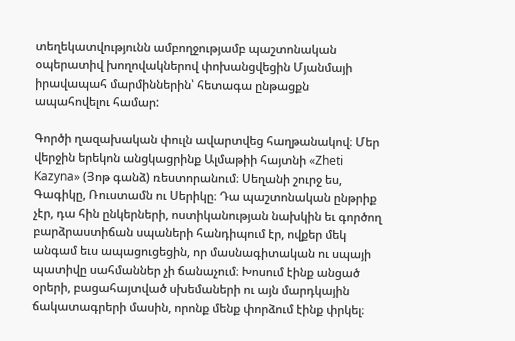տեղեկատվությունն ամբողջությամբ պաշտոնական օպերատիվ խողովակներով փոխանցվեցին Մյանմայի իրավապահ մարմիններին՝ հետագա ընթացքն ապահովելու համար:

Գործի ղազախական փուլն ավարտվեց հաղթանակով։ Մեր վերջին երեկոն անցկացրինք Ալմաթիի հայտնի «Zheti Kazyna» (Յոթ գանձ) ռեստորանում։ Սեղանի շուրջ ես, Գագիկը, Ռուստամն ու Սերիկը։ Դա պաշտոնական ընթրիք չէր, դա հին ընկերների, ոստիկանության նախկին եւ գործող բարձրաստիճան սպաների հանդիպում էր, ովքեր մեկ անգամ եւս ապացուցեցին, որ մասնագիտական ու սպայի պատիվը սահմաններ չի ճանաչում։ Խոսում էինք անցած օրերի, բացահայտված սխեմաների ու այն մարդկային ճակատագրերի մասին, որոնք մենք փորձում էինք փրկել։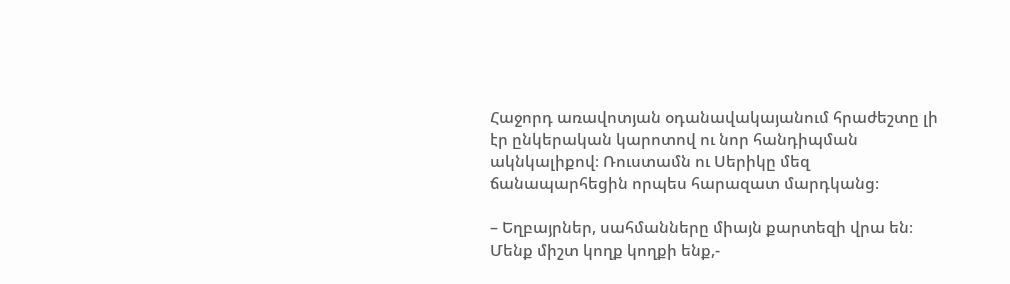Հաջորդ առավոտյան օդանավակայանում հրաժեշտը լի էր ընկերական կարոտով ու նոր հանդիպման ակնկալիքով։ Ռուստամն ու Սերիկը մեզ ճանապարհեցին որպես հարազատ մարդկանց։

– Եղբայրներ, սահմանները միայն քարտեզի վրա են։ Մենք միշտ կողք կողքի ենք,-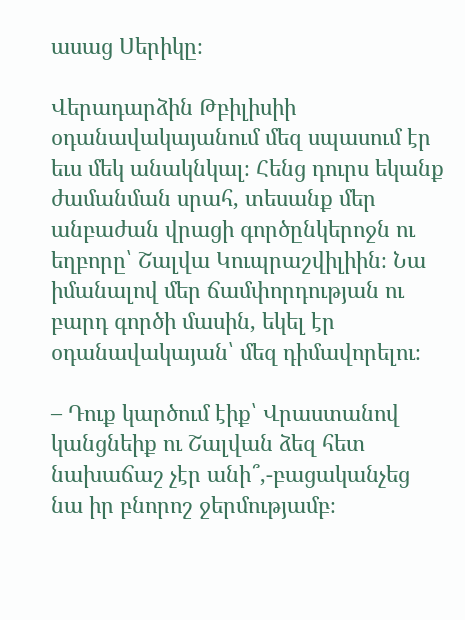ասաց Սերիկը։

Վերադարձին Թբիլիսիի օդանավակայանում մեզ սպասում էր եւս մեկ անակնկալ։ Հենց դուրս եկանք ժամանման սրահ, տեսանք մեր անբաժան վրացի գործընկերոջն ու եղբորը՝ Շալվա Կուպրաշվիլիին։ Նա իմանալով մեր ճամփորդության ու բարդ գործի մասին, եկել էր օդանավակայան՝ մեզ դիմավորելու։

– Դուք կարծում էիք՝ Վրաստանով կանցնեիք ու Շալվան ձեզ հետ նախաճաշ չէր անի՞,-բացականչեց նա իր բնորոշ ջերմությամբ։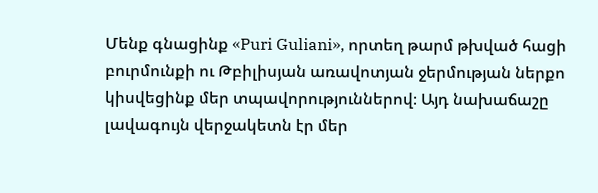Մենք գնացինք «Puri Guliani», որտեղ թարմ թխված հացի բուրմունքի ու Թբիլիսյան առավոտյան ջերմության ներքո կիսվեցինք մեր տպավորություններով։ Այդ նախաճաշը լավագույն վերջակետն էր մեր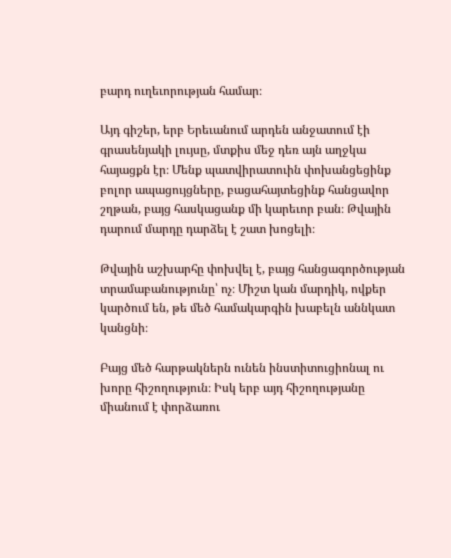բարդ ուղեւորության համար։

Այդ գիշեր, երբ Երեւանում արդեն անջատում էի գրասենյակի լույսը, մտքիս մեջ դեռ այն աղջկա հայացքն էր։ Մենք պատվիրատուին փոխանցեցինք բոլոր ապացույցները, բացահայտեցինք հանցավոր շղթան, բայց հասկացանք մի կարեւոր բան։ Թվային դարում մարդը դարձել է շատ խոցելի։

Թվային աշխարհը փոխվել է, բայց հանցագործության տրամաբանությունը՝ ոչ։ Միշտ կան մարդիկ, ովքեր կարծում են, թե մեծ համակարգին խաբելն աննկատ կանցնի։

Բայց մեծ հարթակներն ունեն ինստիտուցիոնալ ու խորը հիշողություն։ Իսկ երբ այդ հիշողությանը միանում է փորձառու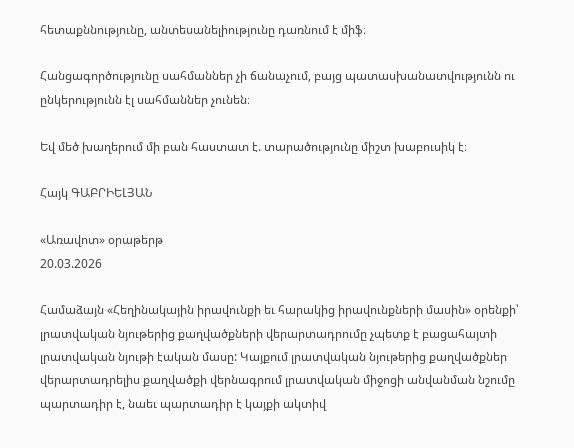հետաքննությունը, անտեսանելիությունը դառնում է միֆ։

Հանցագործությունը սահմաններ չի ճանաչում, բայց պատասխանատվությունն ու ընկերությունն էլ սահմաններ չունեն։

Եվ մեծ խաղերում մի բան հաստատ է. տարածությունը միշտ խաբուսիկ է։

Հայկ ԳԱԲՐԻԵԼՅԱՆ

«Առավոտ» օրաթերթ
20.03.2026

Համաձայն «Հեղինակային իրավունքի եւ հարակից իրավունքների մասին» օրենքի՝ լրատվական նյութերից քաղվածքների վերարտադրումը չպետք է բացահայտի լրատվական նյութի էական մասը: Կայքում լրատվական նյութերից քաղվածքներ վերարտադրելիս քաղվածքի վերնագրում լրատվական միջոցի անվանման նշումը պարտադիր է, նաեւ պարտադիր է կայքի ակտիվ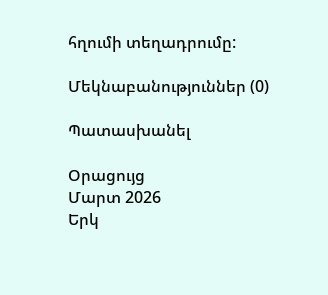հղումի տեղադրումը:

Մեկնաբանություններ (0)

Պատասխանել

Օրացույց
Մարտ 2026
Երկ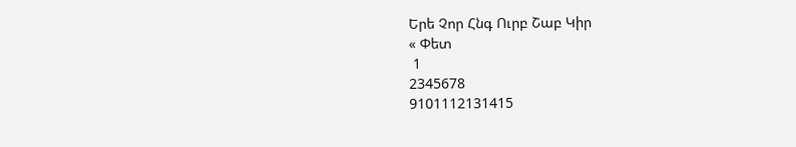Երե Չոր Հնգ Ուրբ Շաբ Կիր
« Փետ
 1
2345678
9101112131415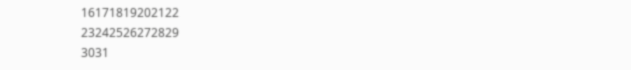16171819202122
23242526272829
3031